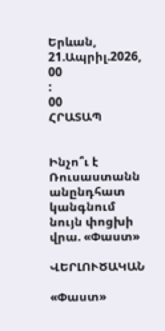Երևան, 21.Ապրիլ.2026,
00
:
00
ՀՐԱՏԱՊ


Ինչո՞ւ է Ռուսաստանն անընդհատ կանգնում նույն փոցխի վրա. «Փաստ»

ՎԵՐԼՈՒԾԱԿԱՆ

«Փաստ»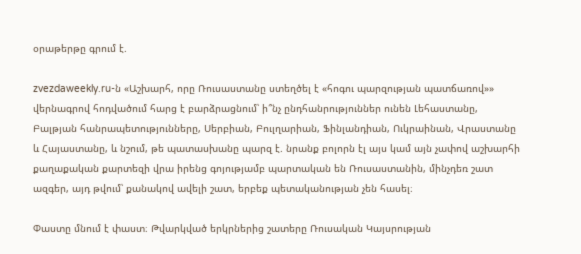օրաթերթը գրում է.

zvezdaweekly.ru-ն «Աշխարհ, որը Ռուսաստանը ստեղծել է «հոգու պարզության պատճառով»» վերնագրով հոդվածում հարց է բարձրացնում՝ ի՞նչ ընդհանրություններ ունեն Լեհաստանը, Բալթյան հանրապետությունները, Սերբիան, Բուլղարիան, Ֆինլանդիան, Ուկրաինան, Վրաստանը և Հայաստանը, և նշում, թե պատասխանը պարզ է. նրանք բոլորն էլ այս կամ այն չափով աշխարհի քաղաքական քարտեզի վրա իրենց գոյությամբ պարտական են Ռուսաստանին, մինչդեռ շատ ազգեր, այդ թվում՝ քանակով ավելի շատ, երբեք պետականության չեն հասել։

Փաստը մնում է փաստ։ Թվարկված երկրներից շատերը Ռուսական Կայսրության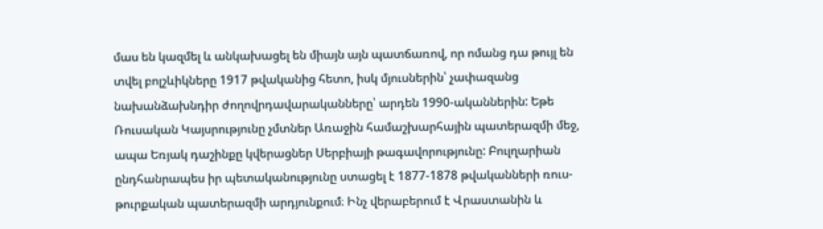մաս են կազմել և անկախացել են միայն այն պատճառով, որ ոմանց դա թույլ են տվել բոլշևիկները 1917 թվականից հետո, իսկ մյուսներին՝ չափազանց նախանձախնդիր ժողովրդավարականները՝ արդեն 1990-ականներին: Եթե Ռուսական Կայսրությունը չմտներ Առաջին համաշխարհային պատերազմի մեջ, ապա Եռյակ դաշինքը կվերացներ Սերբիայի թագավորությունը: Բուլղարիան ընդհանրապես իր պետականությունը ստացել է 1877-1878 թվականների ռուս-թուրքական պատերազմի արդյունքում։ Ինչ վերաբերում է Վրաստանին և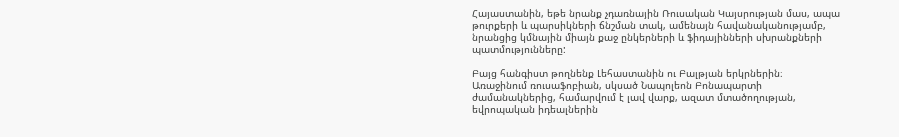Հայաստանին, եթե նրանք չդառնային Ռուսական Կայսրության մաս, ապա թուրքերի և պարսիկների ճնշման տակ, ամենայն հավանականությամբ, նրանցից կմնային միայն քաջ ընկերների և ֆիդայինների սխրանքների պատմությունները:

Բայց հանգիստ թողնենք Լեհաստանին ու Բալթյան երկրներին։ Առաջինում ռուսաֆոբիան, սկսած Նապոլեոն Բոնապարտի ժամանակներից, համարվում է լավ վարք, ազատ մտածողության, եվրոպական իդեալներին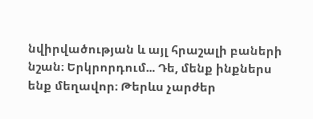նվիրվածության և այլ հրաշալի բաների նշան։ Երկրորդում... Դե, մենք ինքներս ենք մեղավոր։ Թերևս չարժեր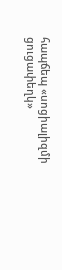հապճեպ «սոցիալիզմի ցուցափեղկ»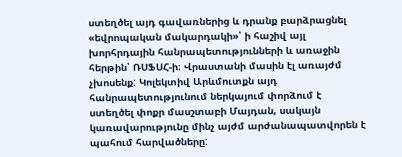ստեղծել այդ գավառներից և դրանք բարձրացնել «եվրոպական մակարդակի»՝ ի հաշիվ այլ խորհրդային հանրապետությունների և առաջին հերթին՝ ՌՍՖՍՀ-ի։ Վրաստանի մասին էլ առայժմ չխոսենք: Կոլեկտիվ Արևմուտքն այդ հանրապետությունում ներկայում փորձում է ստեղծել փոքր մասշտաբի Մայդան, սակայն կառավարությունը մինչ այժմ արժանապատվորեն է պահում հարվածները: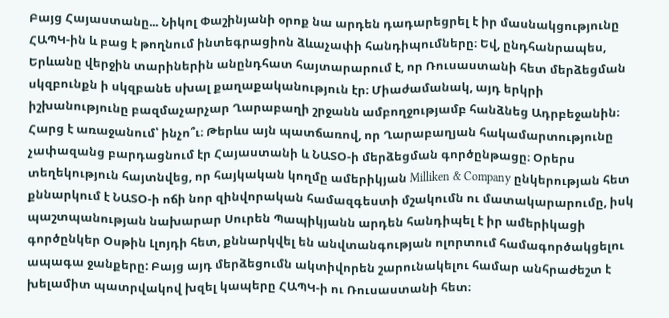Բայց Հայաստանը... Նիկոլ Փաշինյանի օրոք նա արդեն դադարեցրել է իր մասնակցությունը ՀԱՊԿ-ին և բաց է թողնում ինտեգրացիոն ձևաչափի հանդիպումները։ Եվ, ընդհանրապես, Երևանը վերջին տարիներին անընդհատ հայտարարում է, որ Ռուսաստանի հետ մերձեցման սկզբունքն ի սկզբանե սխալ քաղաքականություն էր։ Միաժամանակ, այդ երկրի իշխանությունը բազմաչարչար Ղարաբաղի շրջանն ամբողջությամբ հանձնեց Ադրբեջանին։ Հարց է առաջանում՝ ինչո՞ւ։ Թերևս այն պատճառով, որ Ղարաբաղյան հակամարտությունը չափազանց բարդացնում էր Հայաստանի և ՆԱՏՕ-ի մերձեցման գործընթացը։ Օրերս տեղեկություն հայտնվեց, որ հայկական կողմը ամերիկյան Milliken & Company ընկերության հետ քննարկում է ՆԱՏՕ-ի ոճի նոր զինվորական համազգեստի մշակումն ու մատակարարումը, իսկ պաշտպանության նախարար Սուրեն Պապիկյանն արդեն հանդիպել է իր ամերիկացի գործընկեր Օսթին Լլոյդի հետ, քննարկվել են անվտանգության ոլորտում համագործակցելու ապագա ջանքերը: Բայց այդ մերձեցումն ակտիվորեն շարունակելու համար անհրաժեշտ է խելամիտ պատրվակով խզել կապերը ՀԱՊԿ-ի ու Ռուսաստանի հետ։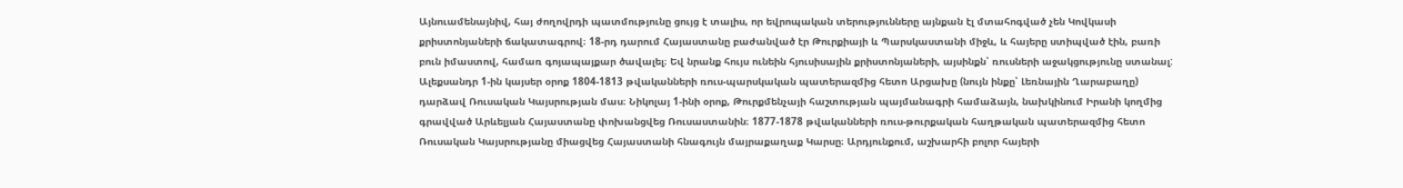Այնուամենայնիվ, հայ ժողովրդի պատմությունը ցույց է տալիս, որ եվրոպական տերությունները այնքան էլ մտահոգված չեն Կովկասի քրիստոնյաների ճակատագրով։ 18-րդ դարում Հայաստանը բաժանված էր Թուրքիայի և Պարսկաստանի միջև, և հայերը ստիպված էին, բառի բուն իմաստով, համառ գոյապայքար ծավալել։ Եվ նրանք հույս ունեին հյուսիսային քրիստոնյաների, այսինքն՝ ռուսների աջակցությունը ստանալ: Ալեքսանդր 1-ին կայսեր օրոք 1804-1813 թվականների ռուս-պարսկական պատերազմից հետո Արցախը (նույն ինքը՝ Լեռնային Ղարաբաղը) դարձավ Ռուսական Կայսրության մաս։ Նիկոլայ 1-ինի օրոք, Թուրքմենչայի հաշտության պայմանագրի համաձայն, նախկինում Իրանի կողմից գրավված Արևելյան Հայաստանը փոխանցվեց Ռուսաստանին։ 1877-1878 թվականների ռուս-թուրքական հաղթական պատերազմից հետո Ռուսական Կայսրությանը միացվեց Հայաստանի հնագույն մայրաքաղաք Կարսը։ Արդյունքում, աշխարհի բոլոր հայերի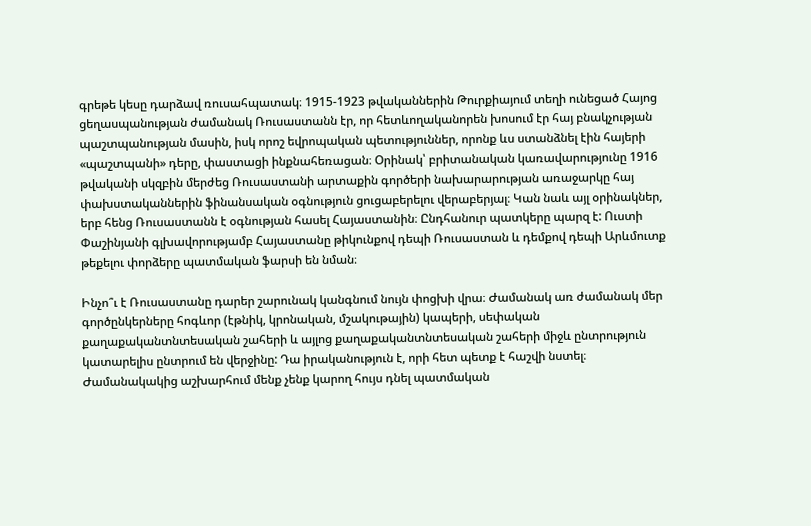գրեթե կեսը դարձավ ռուսահպատակ։ 1915-1923 թվականներին Թուրքիայում տեղի ունեցած Հայոց ցեղասպանության ժամանակ Ռուսաստանն էր, որ հետևողականորեն խոսում էր հայ բնակչության պաշտպանության մասին, իսկ որոշ եվրոպական պետություններ, որոնք ևս ստանձնել էին հայերի «պաշտպանի» դերը, փաստացի ինքնահեռացան։ Օրինակ՝ բրիտանական կառավարությունը 1916 թվականի սկզբին մերժեց Ռուսաստանի արտաքին գործերի նախարարության առաջարկը հայ փախստականներին ֆինանսական օգնություն ցուցաբերելու վերաբերյալ։ Կան նաև այլ օրինակներ, երբ հենց Ռուսաստանն է օգնության հասել Հայաստանին։ Ընդհանուր պատկերը պարզ է: Ուստի Փաշինյանի գլխավորությամբ Հայաստանը թիկունքով դեպի Ռուսաստան և դեմքով դեպի Արևմուտք թեքելու փորձերը պատմական ֆարսի են նման։

Ինչո՞ւ է Ռուսաստանը դարեր շարունակ կանգնում նույն փոցխի վրա։ Ժամանակ առ ժամանակ մեր գործընկերները հոգևոր (էթնիկ, կրոնական, մշակութային) կապերի, սեփական քաղաքականտնտեսական շահերի և այլոց քաղաքականտնտեսական շահերի միջև ընտրություն կատարելիս ընտրում են վերջինը: Դա իրականություն է, որի հետ պետք է հաշվի նստել։ Ժամանակակից աշխարհում մենք չենք կարող հույս դնել պատմական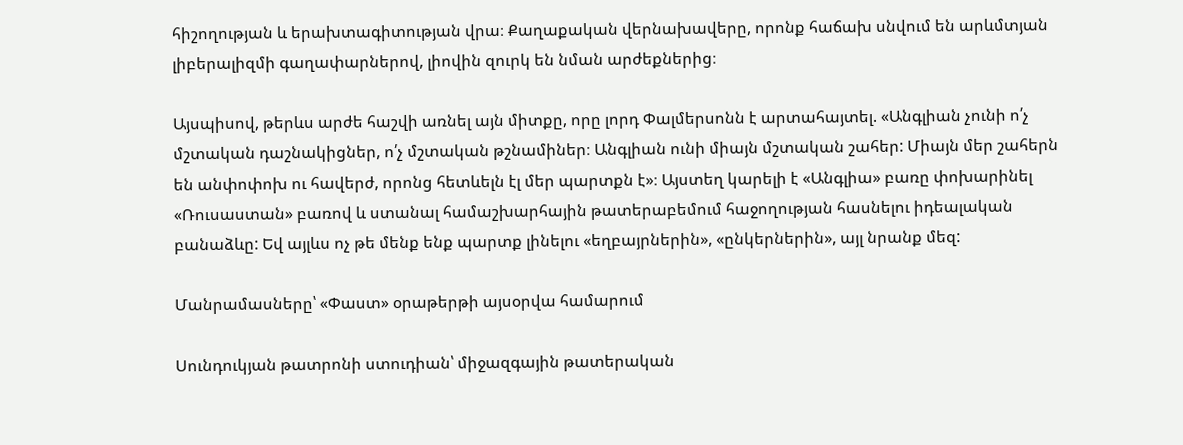հիշողության և երախտագիտության վրա։ Քաղաքական վերնախավերը, որոնք հաճախ սնվում են արևմտյան լիբերալիզմի գաղափարներով, լիովին զուրկ են նման արժեքներից։

Այսպիսով, թերևս արժե հաշվի առնել այն միտքը, որը լորդ Փալմերսոնն է արտահայտել. «Անգլիան չունի ո՛չ մշտական դաշնակիցներ, ո՛չ մշտական թշնամիներ։ Անգլիան ունի միայն մշտական շահեր: Միայն մեր շահերն են անփոփոխ ու հավերժ, որոնց հետևելն էլ մեր պարտքն է»։ Այստեղ կարելի է «Անգլիա» բառը փոխարինել «Ռուսաստան» բառով և ստանալ համաշխարհային թատերաբեմում հաջողության հասնելու իդեալական բանաձևը: Եվ այլևս ոչ թե մենք ենք պարտք լինելու «եղբայրներին», «ընկերներին», այլ նրանք մեզ:

Մանրամասները՝ «Փաստ» օրաթերթի այսօրվա համարում

Սունդուկյան թատրոնի ստուդիան՝ միջազգային թատերական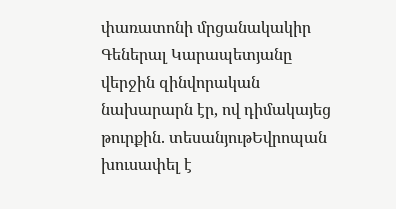փառատոնի մրցանակակիր Գեներալ Կարապետյանը վերջին զինվորական նախարարն էր, ով դիմակայեց թուրքին. տեսանյութԵվրոպան խուսափել է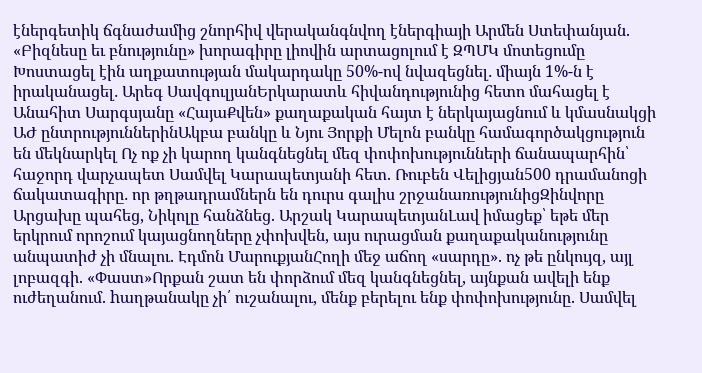էներգետիկ ճգնաժամից շնորհիվ վերականգնվող էներգիայի Արմեն Ստեփանյան. «Բիզնեսը եւ բնությունը» խորագիրը լիովին արտացոլում է ԶՊՄԿ մոտեցումը Խոստացել էին աղքատության մակարդակը 50%-ով նվազեցնել․ միայն 1%-ն է իրականացել․ Արեգ ՍավգուլյանԵրկարատև հիվանդությունից հետո մահացել է Անահիտ Սարգսյանը «ՀայաՔվեն» քաղաքական հայտ է ներկայացնում և կմասնակցի ԱԺ ընտրություններինԱկբա բանկը և Նյու Յորքի Մելոն բանկը համագործակցություն են մեկնարկել Ոչ ոք չի կարող կանգնեցնել մեզ փոփոխությունների ճանապարհին՝ հաջորդ վարչապետ Սամվել Կարապետյանի հետ. Ռուբեն Վելիցյան500 դրամանոցի ճակատագիրը․ որ թղթադրամներն են դուրս գալիս շրջանառությունիցԶինվորը Արցախը պահեց, Նիկոլը հանձնեց. Արշակ ԿարապետյանԼավ իմացեք՝ եթե մեր երկրում որոշում կայացնողները չփոխվեն, այս ուրացման քաղաքականությունը անպատիժ չի մնալու. Էդմոն ՄարուքյանՀողի մեջ աճող «սարդը». ոչ թե ընկույզ, այլ լոբազգի. «Փաստ»Որքան շատ են փորձում մեզ կանգնեցնել, այնքան ավելի ենք ուժեղանում. hաղթանակը չի՛ ուշանալու, մենք բերելու ենք փոփոխությունը. Սամվել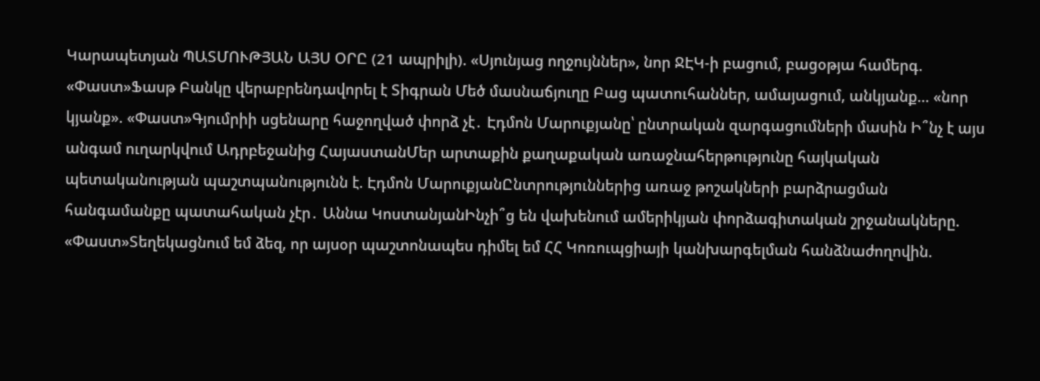Կարապետյան ՊԱՏՄՈՒԹՅԱՆ ԱՅՍ ՕՐԸ (21 ապրիլի). «Սյունյաց ողջույններ», նոր ՋԷԿ-ի բացում, բացօթյա համերգ. «Փաստ»Ֆասթ Բանկը վերաբրենդավորել է Տիգրան Մեծ մասնաճյուղը Բաց պատուհաններ, ամայացում, անկյանք... «նոր կյանք». «Փաստ»Գյումրիի սցենարը հաջողված փորձ չէ․ Էդմոն Մարուքյանը՝ ընտրական զարգացումների մասին Ի՞նչ է այս անգամ ուղարկվում Ադրբեջանից ՀայաստանՄեր արտաքին քաղաքական առաջնահերթությունը հայկական պետականության պաշտպանությունն է. Էդմոն ՄարուքյանԸնտրություններից առաջ թոշակների բարձրացման հանգամանքը պատահական չէր․ Աննա ԿոստանյանԻնչի՞ց են վախենում ամերիկյան փորձագիտական շրջանակները. «Փաստ»Տեղեկացնում եմ ձեզ, որ այսօր պաշտոնապես դիմել եմ ՀՀ Կոռուպցիայի կանխարգելման հանձնաժողովին.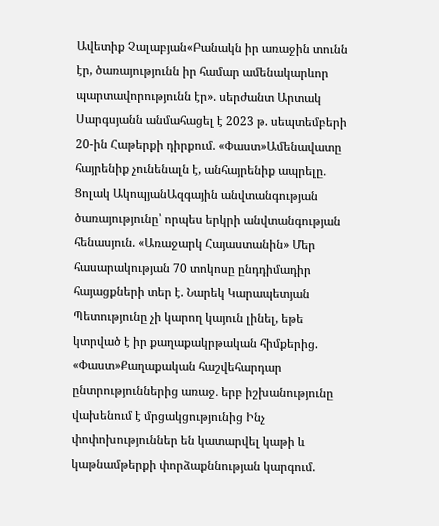Ավետիք Չալաբյան«Բանակն իր առաջին տունն էր, ծառայությունն իր համար ամենակարևոր պարտավորությունն էր». սերժանտ Արտակ Սարգսյանն անմահացել է 2023 թ. սեպտեմբերի 20-ին Հաթերքի դիրքում. «Փաստ»Ամենավատը հայրենիք չունենալն է, անհայրենիք ապրելը․ Ցոլակ ԱկոպյանԱզգային անվտանգության ծառայությունը՝ որպես երկրի անվտանգության հենասյուն. «Առաջարկ Հայաստանին» Մեր հասարակության 70 տոկոսը ընդդիմադիր հայացքների տեր է. Նարեկ Կարապետյան Պետությունը չի կարող կայուն լինել, եթե կտրված է իր քաղաքակրթական հիմքերից. «Փաստ»Քաղաքական հաշվեհարդար ընտրություններից առաջ․ երբ իշխանությունը վախենում է մրցակցությունից Ինչ փոփոխություններ են կատարվել կաթի և կաթնամթերքի փորձաքննության կարգում.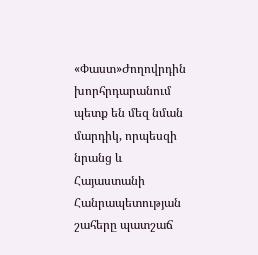«Փաստ»Ժողովրդին խորհրդարանում պետք են մեզ նման մարդիկ, որպեսզի նրանց և Հայաստանի Հանրապետության շահերը պատշաճ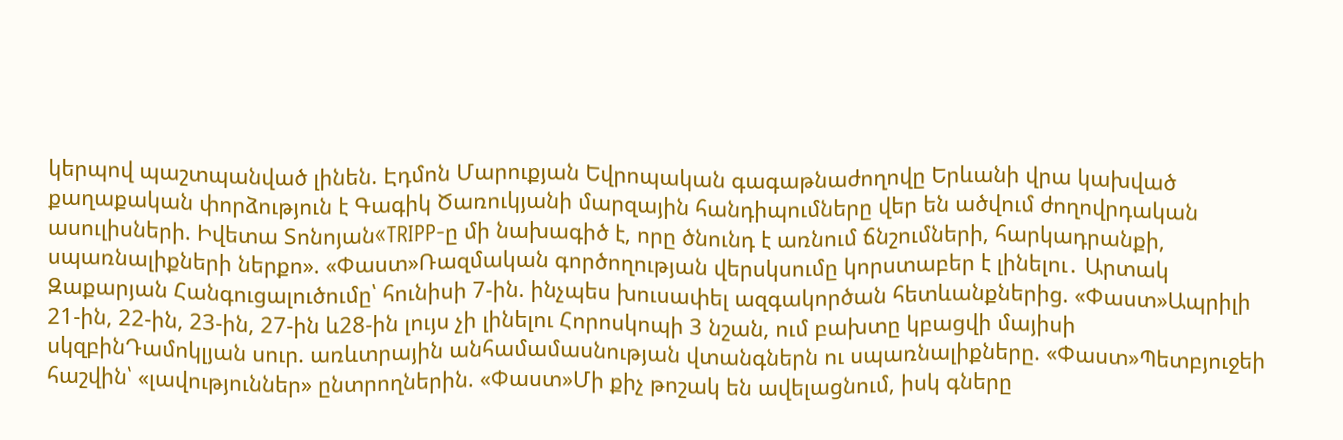կերպով պաշտպանված լինեն. Էդմոն Մարուքյան Եվրոպական գագաթնաժողովը Երևանի վրա կախված քաղաքական փորձություն է Գագիկ Ծառուկյանի մարզային հանդիպումները վեր են ածվում ժողովրդական ասուլիսների. Իվետա Տոնոյան«TRIPP-ը մի նախագիծ է, որը ծնունդ է առնում ճնշումների, հարկադրանքի, սպառնալիքների ներքո». «Փաստ»Ռազմական գործողության վերսկսումը կորստաբեր է լինելու․ Արտակ Զաքարյան Հանգուցալուծումը՝ հունիսի 7-ին. ինչպես խուսափել ազգակործան հետևանքներից. «Փաստ»Ապրիլի 21-ին, 22-ին, 23-ին, 27-ին և28-ին լույս չի լինելու Հորոսկոպի 3 նշան, ում բախտը կբացվի մայիսի սկզբինԴամոկլյան սուր. առևտրային անհամամասնության վտանգներն ու սպառնալիքները. «Փաստ»Պետբյուջեի հաշվին՝ «լավություններ» ընտրողներին. «Փաստ»Մի քիչ թոշակ են ավելացնում, իսկ գները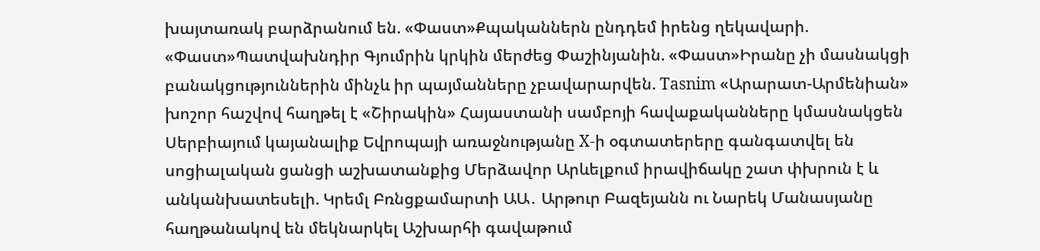խայտառակ բարձրանում են. «Փաստ»Քպականներն ընդդեմ իրենց ղեկավարի. «Փաստ»Պատվախնդիր Գյումրին կրկին մերժեց Փաշինյանին. «Փաստ»Իրանը չի մասնակցի բանակցություններին մինչև իր պայմանները չբավարարվեն. Tasnim «Արարատ-Արմենիան» խոշոր հաշվով հաղթել է «Շիրակին» Հայաստանի սամբոյի հավաքականները կմասնակցեն Սերբիայում կայանալիք Եվրոպայի առաջնությանը X-ի օգտատերերը գանգատվել են սոցիալական ցանցի աշխատանքից Մերձավոր Արևելքում իրավիճակը շատ փխրուն է և անկանխատեսելի. Կրեմլ Բռնցքամարտի ԱԱ․ Արթուր Բազեյանն ու Նարեկ Մանասյանը հաղթանակով են մեկնարկել Աշխարհի գավաթում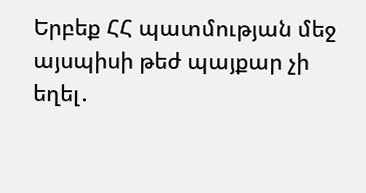Երբեք ՀՀ պատմության մեջ այսպիսի թեժ պայքար չի եղել․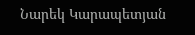Նարեկ Կարապետյան